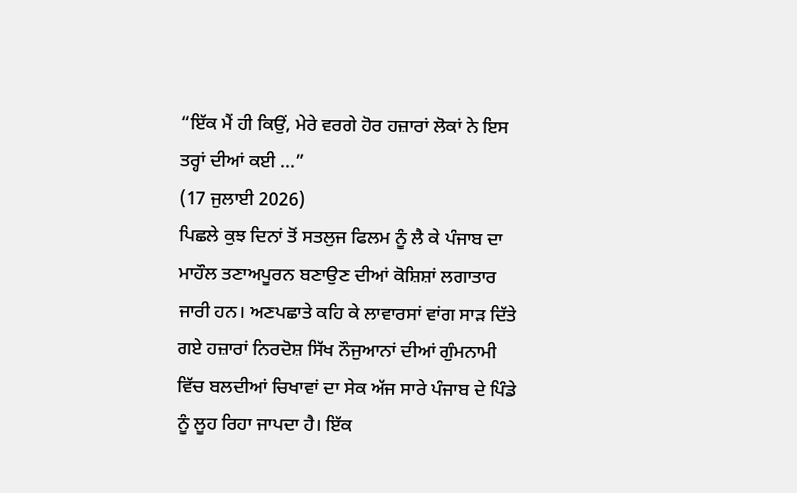“ਇੱਕ ਮੈਂ ਹੀ ਕਿਉਂ, ਮੇਰੇ ਵਰਗੇ ਹੋਰ ਹਜ਼ਾਰਾਂ ਲੋਕਾਂ ਨੇ ਇਸ ਤਰ੍ਹਾਂ ਦੀਆਂ ਕਈ ...”
(17 ਜੁਲਾਈ 2026)
ਪਿਛਲੇ ਕੁਝ ਦਿਨਾਂ ਤੋਂ ਸਤਲੁਜ ਫਿਲਮ ਨੂੰ ਲੈ ਕੇ ਪੰਜਾਬ ਦਾ ਮਾਹੌਲ ਤਣਾਅਪੂਰਨ ਬਣਾਉਣ ਦੀਆਂ ਕੋਸ਼ਿਸ਼ਾਂ ਲਗਾਤਾਰ ਜਾਰੀ ਹਨ। ਅਣਪਛਾਤੇ ਕਹਿ ਕੇ ਲਾਵਾਰਸਾਂ ਵਾਂਗ ਸਾੜ ਦਿੱਤੇ ਗਏ ਹਜ਼ਾਰਾਂ ਨਿਰਦੋਸ਼ ਸਿੱਖ ਨੌਜੁਆਨਾਂ ਦੀਆਂ ਗੁੰਮਨਾਮੀ ਵਿੱਚ ਬਲਦੀਆਂ ਚਿਖਾਵਾਂ ਦਾ ਸੇਕ ਅੱਜ ਸਾਰੇ ਪੰਜਾਬ ਦੇ ਪਿੰਡੇ ਨੂੰ ਲੂਹ ਰਿਹਾ ਜਾਪਦਾ ਹੈ। ਇੱਕ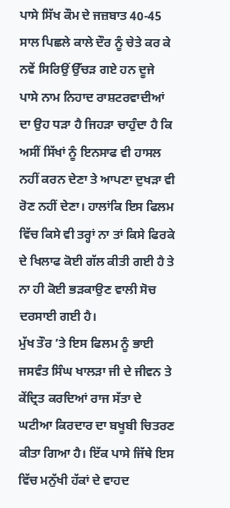ਪਾਸੇ ਸਿੱਖ ਕੌਮ ਦੇ ਜਜ਼ਬਾਤ 40-45 ਸਾਲ ਪਿਛਲੇ ਕਾਲੇ ਦੌਰ ਨੂੰ ਚੇਤੇ ਕਰ ਕੇ ਨਵੇਂ ਸਿਰਿਉਂ ਉੱਚੜ ਗਏ ਹਨ ਦੂਜੇ ਪਾਸੇ ਨਾਮ ਨਿਹਾਦ ਰਾਸ਼ਟਰਵਾਦੀਆਂ ਦਾ ਉਹ ਧੜਾ ਹੈ ਜਿਹੜਾ ਚਾਹੁੰਦਾ ਹੈ ਕਿ ਅਸੀਂ ਸਿੱਖਾਂ ਨੂੰ ਇਨਸਾਫ ਵੀ ਹਾਸਲ ਨਹੀਂ ਕਰਨ ਦੇਣਾ ਤੇ ਆਪਣਾ ਦੁਖੜਾ ਵੀ ਰੋਣ ਨਹੀਂ ਦੇਣਾ। ਹਾਲਾਂਕਿ ਇਸ ਫਿਲਮ ਵਿੱਚ ਕਿਸੇ ਵੀ ਤਰ੍ਹਾਂ ਨਾ ਤਾਂ ਕਿਸੇ ਫਿਰਕੇ ਦੇ ਖਿਲਾਫ ਕੋਈ ਗੱਲ ਕੀਤੀ ਗਈ ਹੈ ਤੇ ਨਾ ਹੀ ਕੋਈ ਭੜਕਾਉਣ ਵਾਲੀ ਸੋਚ ਦਰਸਾਈ ਗਈ ਹੈ।
ਮੁੱਖ ਤੌਰ ’ਤੇ ਇਸ ਫਿਲਮ ਨੂੰ ਭਾਈ ਜਸਵੰਤ ਸਿੰਘ ਖਾਲੜਾ ਜੀ ਦੇ ਜੀਵਨ ਤੇ ਕੇਂਦ੍ਰਿਤ ਕਰਦਿਆਂ ਰਾਜ ਸੱਤਾ ਦੇ ਘਟੀਆ ਕਿਰਦਾਰ ਦਾ ਬਖੂਬੀ ਚਿਤਰਣ ਕੀਤਾ ਗਿਆ ਹੈ। ਇੱਕ ਪਾਸੇ ਜਿੱਥੇ ਇਸ ਵਿੱਚ ਮਨੁੱਖੀ ਹੱਕਾਂ ਦੇ ਵਾਹਦ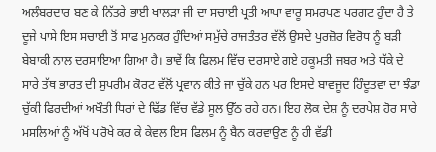ਅਲੰਬਰਦਾਰ ਬਣ ਕੇ ਨਿੱਤਰੇ ਭਾਈ ਖਾਲੜਾ ਜੀ ਦਾ ਸਚਾਈ ਪ੍ਰਤੀ ਆਪਾ ਵਾਰੂ ਸਮਰਪਣ ਪਰਗਟ ਹੁੰਦਾ ਹੈ ਤੇ ਦੂਜੇ ਪਾਸੇ ਇਸ ਸਚਾਈ ਤੋਂ ਸਾਫ ਮੁਨਕਰ ਹੁੰਦਿਆਂ ਸਮੁੱਚੇ ਰਾਜਤੰਤਰ ਵੱਲੋਂ ਉਸਦੇ ਪੁਰਜ਼ੋਰ ਵਿਰੋਧ ਨੂੰ ਬੜੀ ਬੇਬਾਕੀ ਨਾਲ ਦਰਸਾਇਆ ਗਿਆ ਹੈ। ਭਾਵੇਂ ਕਿ ਫਿਲਮ ਵਿੱਚ ਦਰਸਾਏ ਗਏ ਹਕੂਮਤੀ ਜਬਰ ਅਤੇ ਧੱਕੇ ਦੇ ਸਾਰੇ ਤੱਥ ਭਾਰਤ ਦੀ ਸੁਪਰੀਮ ਕੋਰਟ ਵੱਲੋਂ ਪ੍ਰਵਾਨ ਕੀਤੇ ਜਾ ਚੁੱਕੇ ਹਨ ਪਰ ਇਸਦੇ ਬਾਵਜੂਦ ਹਿੰਦੂਤਵਾ ਦਾ ਝੰਡਾ ਚੁੱਕੀ ਫਿਰਦੀਆਂ ਅਖੌਤੀ ਧਿਰਾਂ ਦੇ ਢਿੱਡ ਵਿੱਚ ਵੱਡੇ ਸੂਲ ਉੱਠ ਰਹੇ ਹਨ। ਇਹ ਲੋਕ ਦੇਸ਼ ਨੂੰ ਦਰਪੇਸ਼ ਹੋਰ ਸਾਰੇ ਮਸਲਿਆਂ ਨੂੰ ਅੱਖੋਂ ਪਰੋਖੇ ਕਰ ਕੇ ਕੇਵਲ ਇਸ ਫਿਲਮ ਨੂੰ ਬੈਨ ਕਰਵਾਉਣ ਨੂੰ ਹੀ ਵੱਡੀ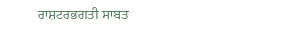ਰਾਸ਼ਟਰਭਗਤੀ ਸਾਬਤ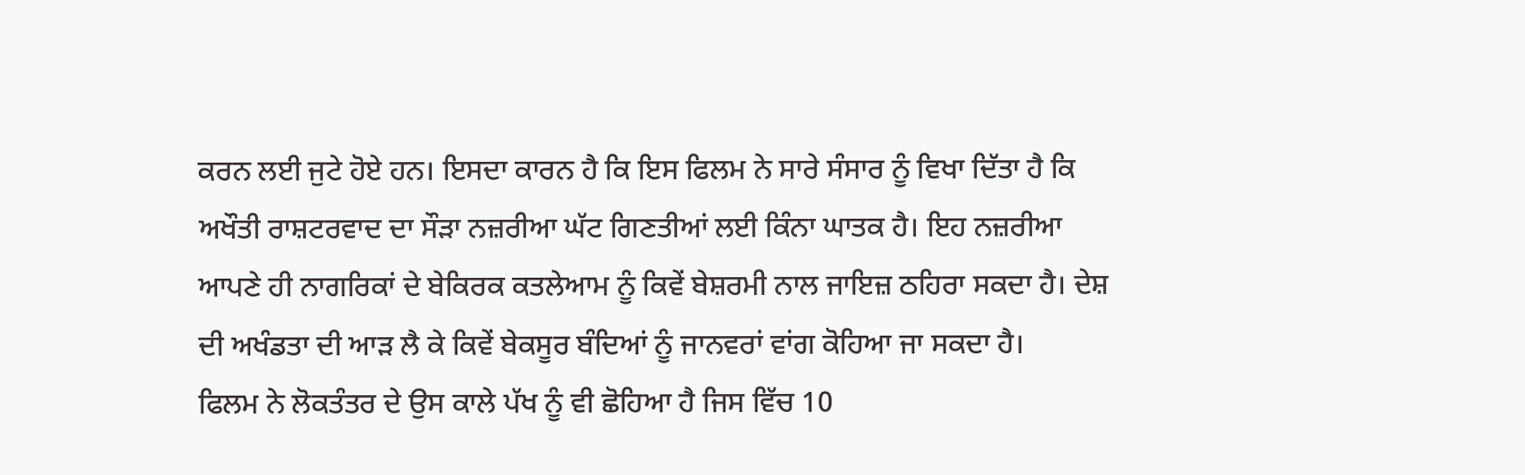ਕਰਨ ਲਈ ਜੁਟੇ ਹੋਏ ਹਨ। ਇਸਦਾ ਕਾਰਨ ਹੈ ਕਿ ਇਸ ਫਿਲਮ ਨੇ ਸਾਰੇ ਸੰਸਾਰ ਨੂੰ ਵਿਖਾ ਦਿੱਤਾ ਹੈ ਕਿ ਅਖੌਤੀ ਰਾਸ਼ਟਰਵਾਦ ਦਾ ਸੌੜਾ ਨਜ਼ਰੀਆ ਘੱਟ ਗਿਣਤੀਆਂ ਲਈ ਕਿੰਨਾ ਘਾਤਕ ਹੈ। ਇਹ ਨਜ਼ਰੀਆ ਆਪਣੇ ਹੀ ਨਾਗਰਿਕਾਂ ਦੇ ਬੇਕਿਰਕ ਕਤਲੇਆਮ ਨੂੰ ਕਿਵੇਂ ਬੇਸ਼ਰਮੀ ਨਾਲ ਜਾਇਜ਼ ਠਹਿਰਾ ਸਕਦਾ ਹੈ। ਦੇਸ਼ ਦੀ ਅਖੰਡਤਾ ਦੀ ਆੜ ਲੈ ਕੇ ਕਿਵੇਂ ਬੇਕਸੂਰ ਬੰਦਿਆਂ ਨੂੰ ਜਾਨਵਰਾਂ ਵਾਂਗ ਕੋਹਿਆ ਜਾ ਸਕਦਾ ਹੈ।
ਫਿਲਮ ਨੇ ਲੋਕਤੰਤਰ ਦੇ ਉਸ ਕਾਲੇ ਪੱਖ ਨੂੰ ਵੀ ਛੋਹਿਆ ਹੈ ਜਿਸ ਵਿੱਚ 10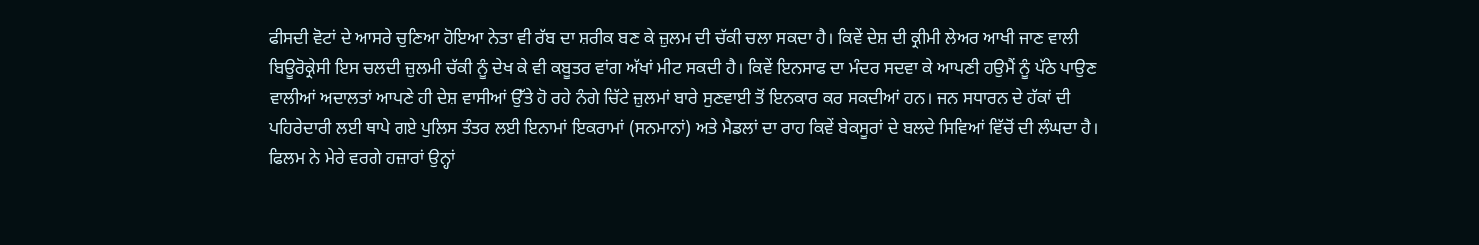ਫੀਸਦੀ ਵੋਟਾਂ ਦੇ ਆਸਰੇ ਚੁਣਿਆ ਹੋਇਆ ਨੇਤਾ ਵੀ ਰੱਬ ਦਾ ਸ਼ਰੀਕ ਬਣ ਕੇ ਜ਼ੁਲਮ ਦੀ ਚੱਕੀ ਚਲਾ ਸਕਦਾ ਹੈ। ਕਿਵੇਂ ਦੇਸ਼ ਦੀ ਕ੍ਰੀਮੀ ਲੇਅਰ ਆਖੀ ਜਾਣ ਵਾਲੀ ਬਿਊਰੋਕ੍ਰੇਸੀ ਇਸ ਚਲਦੀ ਜ਼ੁਲਮੀ ਚੱਕੀ ਨੂੰ ਦੇਖ ਕੇ ਵੀ ਕਬੂਤਰ ਵਾਂਗ ਅੱਖਾਂ ਮੀਟ ਸਕਦੀ ਹੈ। ਕਿਵੇਂ ਇਨਸਾਫ ਦਾ ਮੰਦਰ ਸਦਵਾ ਕੇ ਆਪਣੀ ਹਉਮੈਂ ਨੂੰ ਪੱਠੇ ਪਾਉਣ ਵਾਲੀਆਂ ਅਦਾਲਤਾਂ ਆਪਣੇ ਹੀ ਦੇਸ਼ ਵਾਸੀਆਂ ਉੱਤੇ ਹੋ ਰਹੇ ਨੰਗੇ ਚਿੱਟੇ ਜ਼ੁਲਮਾਂ ਬਾਰੇ ਸੁਣਵਾਈ ਤੋਂ ਇਨਕਾਰ ਕਰ ਸਕਦੀਆਂ ਹਨ। ਜਨ ਸਧਾਰਨ ਦੇ ਹੱਕਾਂ ਦੀ ਪਹਿਰੇਦਾਰੀ ਲਈ ਥਾਪੇ ਗਏ ਪੁਲਿਸ ਤੰਤਰ ਲਈ ਇਨਾਮਾਂ ਇਕਰਾਮਾਂ (ਸਨਮਾਨਾਂ) ਅਤੇ ਮੈਡਲਾਂ ਦਾ ਰਾਹ ਕਿਵੇਂ ਬੇਕਸੂਰਾਂ ਦੇ ਬਲਦੇ ਸਿਵਿਆਂ ਵਿੱਚੋਂ ਦੀ ਲੰਘਦਾ ਹੈ।
ਫਿਲਮ ਨੇ ਮੇਰੇ ਵਰਗੇ ਹਜ਼ਾਰਾਂ ਉਨ੍ਹਾਂ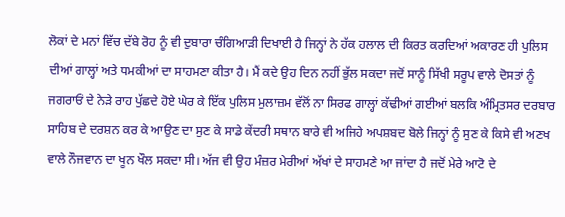ਲੋਕਾਂ ਦੇ ਮਨਾਂ ਵਿੱਚ ਦੱਬੇ ਰੋਹ ਨੂੰ ਵੀ ਦੁਬਾਰਾ ਚੰਗਿਆੜੀ ਦਿਖਾਈ ਹੈ ਜਿਨ੍ਹਾਂ ਨੇ ਹੱਕ ਹਲਾਲ ਦੀ ਕਿਰਤ ਕਰਦਿਆਂ ਅਕਾਰਣ ਹੀ ਪੁਲਿਸ ਦੀਆਂ ਗਾਲ੍ਹਾਂ ਅਤੇ ਧਮਕੀਆਂ ਦਾ ਸਾਹਮਣਾ ਕੀਤਾ ਹੈ। ਮੈਂ ਕਦੇ ਉਹ ਦਿਨ ਨਹੀਂ ਭੁੱਲ ਸਕਦਾ ਜਦੋਂ ਸਾਨੂੰ ਸਿੱਖੀ ਸਰੂਪ ਵਾਲੇ ਦੋਸਤਾਂ ਨੂੰ ਜਗਰਾਓਂ ਦੇ ਨੇੜੇ ਰਾਹ ਪੁੱਛਦੇ ਹੋਏ ਘੇਰ ਕੇ ਇੱਕ ਪੁਲਿਸ ਮੁਲਾਜ਼ਮ ਵੱਲੋਂ ਨਾ ਸਿਰਫ ਗਾਲ੍ਹਾਂ ਕੱਢੀਆਂ ਗਈਆਂ ਬਲਕਿ ਅੰਮ੍ਰਿਤਸਰ ਦਰਬਾਰ ਸਾਹਿਬ ਦੇ ਦਰਸ਼ਨ ਕਰ ਕੇ ਆਉਣ ਦਾ ਸੁਣ ਕੇ ਸਾਡੇ ਕੇਂਦਰੀ ਸਥਾਨ ਬਾਰੇ ਵੀ ਅਜਿਹੇ ਅਪਸ਼ਬਦ ਬੋਲੇ ਜਿਨ੍ਹਾਂ ਨੂੰ ਸੁਣ ਕੇ ਕਿਸੇ ਵੀ ਅਣਖ ਵਾਲੇ ਨੌਜਵਾਨ ਦਾ ਖੂਨ ਖੌਲ ਸਕਦਾ ਸੀ। ਅੱਜ ਵੀ ਉਹ ਮੰਜ਼ਰ ਮੇਰੀਆਂ ਅੱਖਾਂ ਦੇ ਸਾਹਮਣੇ ਆ ਜਾਂਦਾ ਹੈ ਜਦੋਂ ਮੇਰੇ ਆਟੋ ਦੇ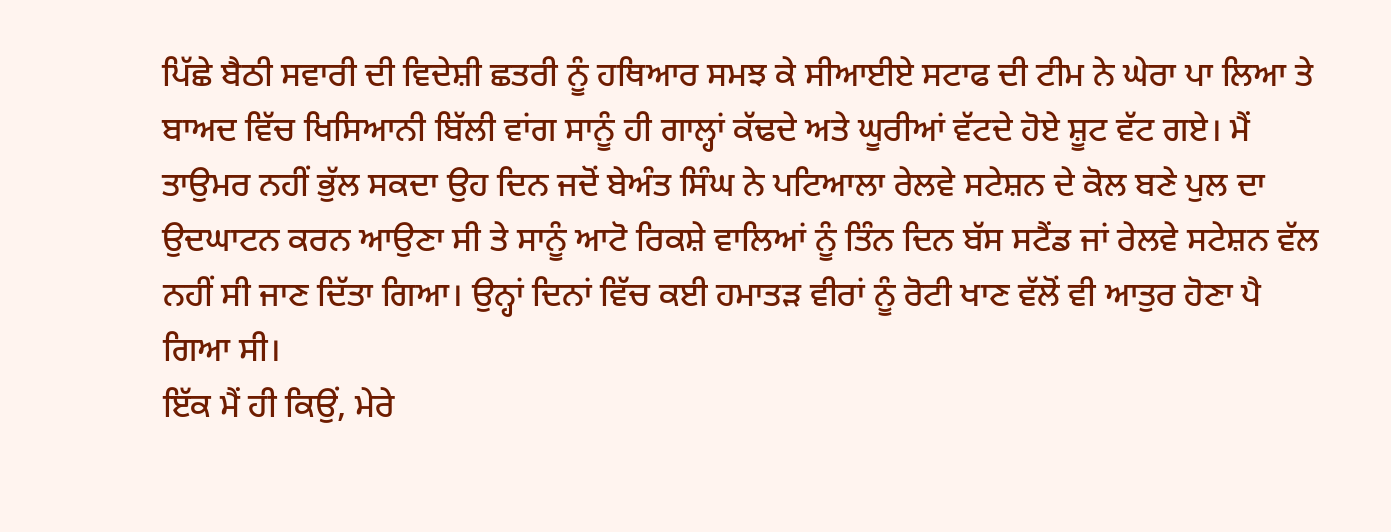ਪਿੱਛੇ ਬੈਠੀ ਸਵਾਰੀ ਦੀ ਵਿਦੇਸ਼ੀ ਛਤਰੀ ਨੂੰ ਹਥਿਆਰ ਸਮਝ ਕੇ ਸੀਆਈਏ ਸਟਾਫ ਦੀ ਟੀਮ ਨੇ ਘੇਰਾ ਪਾ ਲਿਆ ਤੇ ਬਾਅਦ ਵਿੱਚ ਖਿਸਿਆਨੀ ਬਿੱਲੀ ਵਾਂਗ ਸਾਨੂੰ ਹੀ ਗਾਲ੍ਹਾਂ ਕੱਢਦੇ ਅਤੇ ਘੂਰੀਆਂ ਵੱਟਦੇ ਹੋਏ ਸ਼ੂਟ ਵੱਟ ਗਏ। ਮੈਂ ਤਾਉਮਰ ਨਹੀਂ ਭੁੱਲ ਸਕਦਾ ਉਹ ਦਿਨ ਜਦੋਂ ਬੇਅੰਤ ਸਿੰਘ ਨੇ ਪਟਿਆਲਾ ਰੇਲਵੇ ਸਟੇਸ਼ਨ ਦੇ ਕੋਲ ਬਣੇ ਪੁਲ ਦਾ ਉਦਘਾਟਨ ਕਰਨ ਆਉਣਾ ਸੀ ਤੇ ਸਾਨੂੰ ਆਟੋ ਰਿਕਸ਼ੇ ਵਾਲਿਆਂ ਨੂੰ ਤਿੰਨ ਦਿਨ ਬੱਸ ਸਟੈਂਡ ਜਾਂ ਰੇਲਵੇ ਸਟੇਸ਼ਨ ਵੱਲ ਨਹੀਂ ਸੀ ਜਾਣ ਦਿੱਤਾ ਗਿਆ। ਉਨ੍ਹਾਂ ਦਿਨਾਂ ਵਿੱਚ ਕਈ ਹਮਾਤੜ ਵੀਰਾਂ ਨੂੰ ਰੋਟੀ ਖਾਣ ਵੱਲੋਂ ਵੀ ਆਤੁਰ ਹੋਣਾ ਪੈ ਗਿਆ ਸੀ।
ਇੱਕ ਮੈਂ ਹੀ ਕਿਉਂ, ਮੇਰੇ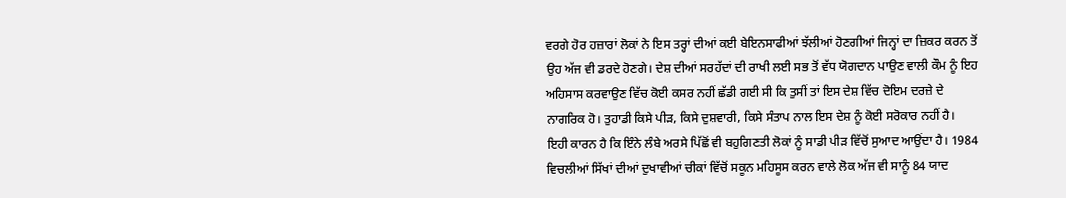ਵਰਗੇ ਹੋਰ ਹਜ਼ਾਰਾਂ ਲੋਕਾਂ ਨੇ ਇਸ ਤਰ੍ਹਾਂ ਦੀਆਂ ਕਈ ਬੇਇਨਸਾਫੀਆਂ ਝੱਲੀਆਂ ਹੋਣਗੀਆਂ ਜਿਨ੍ਹਾਂ ਦਾ ਜ਼ਿਕਰ ਕਰਨ ਤੋਂ ਉਹ ਅੱਜ ਵੀ ਡਰਦੇ ਹੋਣਗੇ। ਦੇਸ਼ ਦੀਆਂ ਸਰਹੱਦਾਂ ਦੀ ਰਾਖੀ ਲਈ ਸਭ ਤੋਂ ਵੱਧ ਯੋਗਦਾਨ ਪਾਉਣ ਵਾਲੀ ਕੌਮ ਨੂੰ ਇਹ ਅਹਿਸਾਸ ਕਰਵਾਉਣ ਵਿੱਚ ਕੋਈ ਕਸਰ ਨਹੀਂ ਛੱਡੀ ਗਈ ਸੀ ਕਿ ਤੁਸੀਂ ਤਾਂ ਇਸ ਦੇਸ਼ ਵਿੱਚ ਦੋਇਮ ਦਰਜ਼ੇ ਦੇ ਨਾਗਰਿਕ ਹੋ। ਤੁਹਾਡੀ ਕਿਸੇ ਪੀੜ, ਕਿਸੇ ਦੁਸ਼ਵਾਰੀ, ਕਿਸੇ ਸੰਤਾਪ ਨਾਲ ਇਸ ਦੇਸ਼ ਨੂੰ ਕੋਈ ਸਰੋਕਾਰ ਨਹੀਂ ਹੈ।
ਇਹੀ ਕਾਰਨ ਹੈ ਕਿ ਇੰਨੇ ਲੰਬੇ ਅਰਸੇ ਪਿੱਛੋਂ ਵੀ ਬਹੁਗਿਣਤੀ ਲੋਕਾਂ ਨੂੰ ਸਾਡੀ ਪੀੜ ਵਿੱਚੋਂ ਸੁਆਦ ਆਉਂਦਾ ਹੈ। 1984 ਵਿਚਲੀਆਂ ਸਿੱਖਾਂ ਦੀਆਂ ਦੁਖਾਵੀਆਂ ਚੀਕਾਂ ਵਿੱਚੋਂ ਸਕੂਨ ਮਹਿਸੂਸ ਕਰਨ ਵਾਲੇ ਲੋਕ ਅੱਜ ਵੀ ਸਾਨੂੰ 84 ਯਾਦ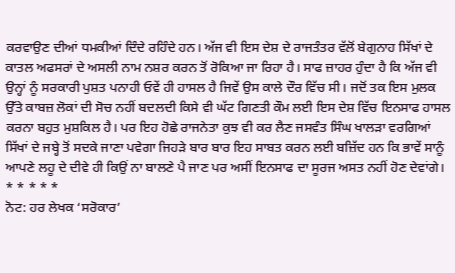ਕਰਵਾਉਣ ਦੀਆਂ ਧਮਕੀਆਂ ਦਿੰਦੇ ਰਹਿੰਦੇ ਹਨ। ਅੱਜ ਵੀ ਇਸ ਦੇਸ਼ ਦੇ ਰਾਜਤੰਤਰ ਵੱਲੋਂ ਬੇਗੁਨਾਹ ਸਿੱਖਾਂ ਦੇ ਕਾਤਲ ਅਫਸਰਾਂ ਦੇ ਅਸਲੀ ਨਾਮ ਨਸ਼ਰ ਕਰਨ ਤੋਂ ਰੋਕਿਆ ਜਾ ਰਿਹਾ ਹੈ। ਸਾਫ ਜ਼ਾਹਰ ਹੁੰਦਾ ਹੈ ਕਿ ਅੱਜ ਵੀ ਉਨ੍ਹਾਂ ਨੂੰ ਸਰਕਾਰੀ ਪੁਸ਼ਤ ਪਨਾਹੀ ਓਵੇਂ ਹੀ ਹਾਸਲ ਹੈ ਜਿਵੇਂ ਉਸ ਕਾਲੇ ਦੌਰ ਵਿੱਚ ਸੀ। ਜਦੋਂ ਤਕ ਇਸ ਮੁਲਕ ਉੱਤੇ ਕਾਬਜ਼ ਲੋਕਾਂ ਦੀ ਸੋਚ ਨਹੀਂ ਬਦਲਦੀ ਕਿਸੇ ਵੀ ਘੱਟ ਗਿਣਤੀ ਕੌਮ ਲਈ ਇਸ ਦੇਸ਼ ਵਿੱਚ ਇਨਸਾਫ ਹਾਸਲ ਕਰਨਾ ਬਹੁਤ ਮੁਸ਼ਕਿਲ ਹੈ। ਪਰ ਇਹ ਹੋਛੇ ਰਾਜਨੇਤਾ ਕੁਝ ਵੀ ਕਰ ਲੈਣ ਜਸਵੰਤ ਸਿੰਘ ਖਾਲੜਾ ਵਰਗਿਆਂ ਸਿੱਖਾਂ ਦੇ ਜਬ੍ਹੇ ਤੋਂ ਸਦਕੇ ਜਾਣਾ ਪਵੇਗਾ ਜਿਹੜੇ ਬਾਰ ਬਾਰ ਇਹ ਸਾਬਤ ਕਰਨ ਲਈ ਬਜ਼ਿੱਦ ਹਨ ਕਿ ਭਾਵੇਂ ਸਾਨੂੰ ਆਪਣੇ ਲਹੂ ਦੇ ਦੀਵੇ ਹੀ ਕਿਉਂ ਨਾ ਬਾਲਣੇ ਪੈ ਜਾਣ ਪਰ ਅਸੀਂ ਇਨਸਾਫ ਦਾ ਸੂਰਜ ਅਸਤ ਨਹੀਂ ਹੋਣ ਦੇਵਾਂਗੇ।
* * * * *
ਨੋਟ: ਹਰ ਲੇਖਕ ‘ਸਰੋਕਾਰ’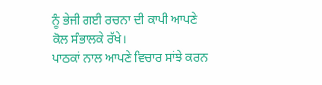ਨੂੰ ਭੇਜੀ ਗਈ ਰਚਨਾ ਦੀ ਕਾਪੀ ਆਪਣੇ ਕੋਲ ਸੰਭਾਲਕੇ ਰੱਖੇ।
ਪਾਠਕਾਂ ਨਾਲ ਆਪਣੇ ਵਿਚਾਰ ਸਾਂਝੇ ਕਰਨ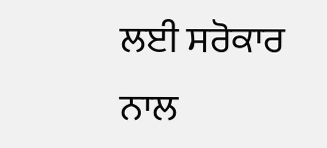ਲਈ ਸਰੋਕਾਰ ਨਾਲ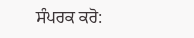ਸੰਪਰਕ ਕਰੋ: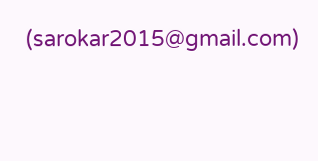(sarokar2015@gmail.com)